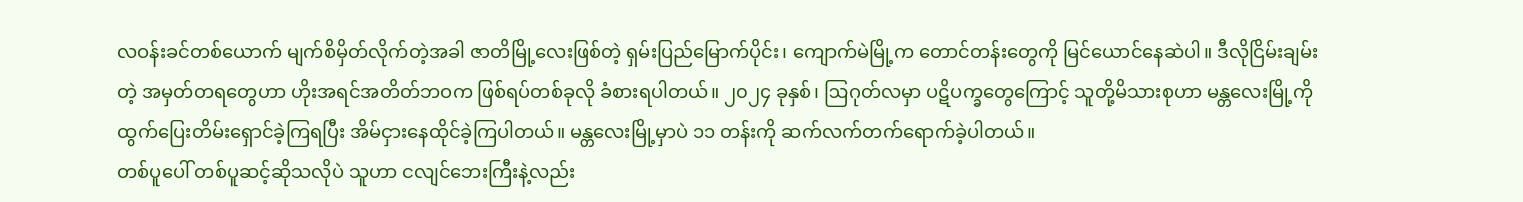လဝန်းခင်တစ်ယောက် မျက်စိမှိတ်လိုက်တဲ့အခါ ဇာတိမြို့လေးဖြစ်တဲ့ ရှမ်းပြည်မြောက်ပိုင်း၊ ကျောက်မဲမြို့က တောင်တန်းတွေကို မြင်ယောင်နေဆဲပါ။ ဒီလိုငြိမ်းချမ်းတဲ့ အမှတ်တရတွေဟာ ဟိုးအရင်အတိတ်ဘဝက ဖြစ်ရပ်တစ်ခုလို ခံစားရပါတယ်။ ၂၀၂၄ ခုနှစ်၊ ဩဂုတ်လမှာ ပဋိပက္ခတွေကြောင့် သူတို့မိသားစုဟာ မန္တလေးမြို့ကို ထွက်ပြေးတိမ်းရှောင်ခဲ့ကြရပြီး အိမ်ငှားနေထိုင်ခဲ့ကြပါတယ်။ မန္တလေးမြို့မှာပဲ ၁၁ တန်းကို ဆက်လက်တက်ရောက်ခဲ့ပါတယ်။
တစ်ပူပေါ် တစ်ပူဆင့်ဆိုသလိုပဲ သူဟာ ငလျင်ဘေးကြီးနဲ့လည်း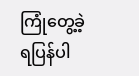ကြုံတွေ့ခဲ့ရပြန်ပါ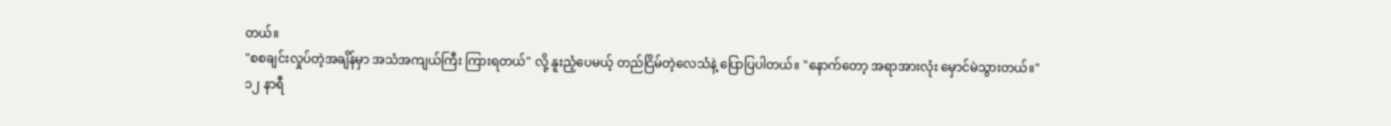တယ်။
"စစချင်းလှုပ်တဲ့အချိန်မှာ အသံအကျယ်ကြီး ကြားရတယ်" လို့ နူးညံ့ပေမယ့် တည်ငြိမ်တဲ့လေသံနဲ့ ပြောပြပါတယ်။ "နောက်တော့ အရာအားလုံး မှောင်မဲသွားတယ်။"
၁၂ နာရီ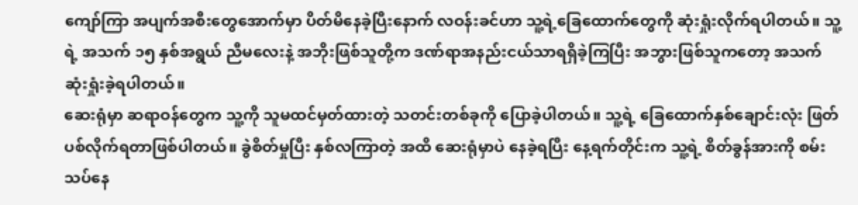ကျော်ကြာ အပျက်အစီးတွေအောက်မှာ ပိတ်မိနေခဲ့ပြီးနောက် လဝန်းခင်ဟာ သူ့ရဲ့ခြေထောက်တွေကို ဆုံးရှုံးလိုက်ရပါတယ်။ သူ့ရဲ့ အသက် ၁၅ နှစ်အရွယ် ညီမလေးနဲ့ အဘိုးဖြစ်သူတို့က ဒဏ်ရာအနည်းငယ်သာရရှိခဲ့ကြပြီး အဘွားဖြစ်သူကတော့ အသက်ဆုံးရှုံးခဲ့ရပါတယ်။
ဆေးရုံမှာ ဆရာဝန်တွေက သူ့ကို သူမထင်မှတ်ထားတဲ့ သတင်းတစ်ခုကို ပြောခဲ့ပါတယ်။ သူ့ရဲ့ ခြေထောက်နှစ်ချောင်းလုံး ဖြတ်ပစ်လိုက်ရတာဖြစ်ပါတယ်။ ခွဲစိတ်မှုပြီး နှစ်လကြာတဲ့ အထိ ဆေးရုံမှာပဲ နေခဲ့ရပြီး နေ့ရက်တိုင်းက သူ့ရဲ့ စိတ်ခွန်အားကို စမ်းသပ်နေ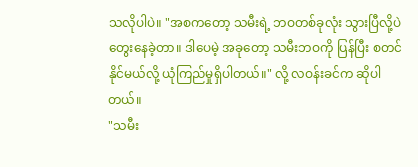သလိုပါပဲ။ "အစကတော့ သမီးရဲ့ ဘဝတစ်ခုလုံး သွားပြီလို့ပဲ တွေးနေခဲ့တာ။ ဒါပေမဲ့ အခုတော့ သမီးဘဝကို ပြန်ပြီး စတင်နိုင်မယ်လို့ ယုံကြည်မှုရှိပါတယ်။" လို့ လဝန်းခင်က ဆိုပါတယ်။
"သမီး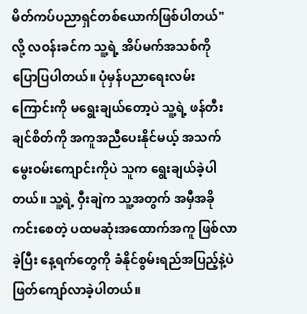မိတ်ကပ်ပညာရှင်တစ်ယောက်ဖြစ်ပါတယ်" လို့ လဝန်းခင်က သူ့ရဲ့ အိပ်မက်အသစ်ကို ပြောပြပါတယ်။ ပုံမှန်ပညာရေးလမ်းကြောင်းကို မရွေးချယ်တော့ပဲ သူ့ရဲ့ ဖန်တီးချင်စိတ်ကို အကူအညီပေးနိုင်မယ့် အသက်မွေးဝမ်းကျောင်းကိုပဲ သူက ရွေးချယ်ခဲ့ပါတယ်။ သူ့ရဲ့ ဝှီးချဲက သူ့အတွက် အမှီအခိုကင်းစေတဲ့ ပထမဆုံးအထောက်အကူ ဖြစ်လာခဲ့ပြီး နေ့ရက်တွေကို ခံနိုင်စွမ်းရည်အပြည့်နဲ့ပဲ ဖြတ်ကျော်လာခဲ့ပါတယ်။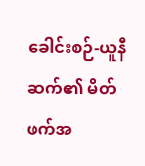ခေါင်းစဉ်-ယူနီဆက်၏ မိတ်ဖက်အ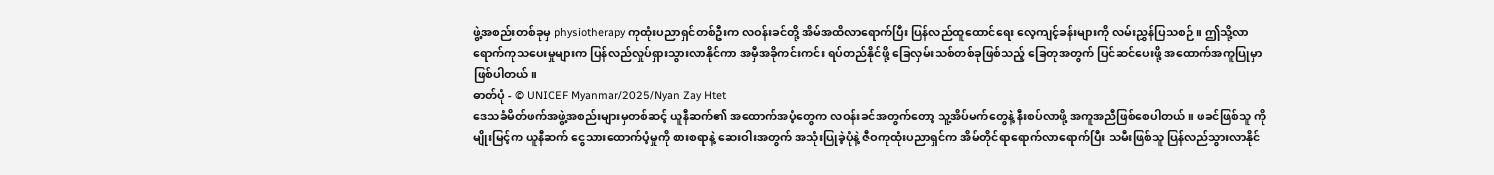ဖွဲ့အစည်းတစ်ခုမှ physiotherapy ကုထုံးပညာရှင်တစ်ဦးက လဝန်းခင်တို့ အိမ်အထိလာရောက်ပြီး ပြန်လည်ထူထောင်ရေး လေ့ကျင့်ခန်းများကို လမ်းညွှန်ပြသစဉ်။ ဤသို့လာရောက်ကုသပေးမှုများက ပြန်လည်လှုပ်ရှားသွားလာနိုင်ကာ အမှီအခိုကင်းကင်း ရပ်တည်နိုင်ဖို့ ခြေလှမ်းသစ်တစ်ခုဖြစ်သည့် ခြေတုအတွက် ပြင်ဆင်ပေးဖို့ အထောက်အကူပြုမှာဖြစ်ပါတယ်။
ဓာတ်ပုံ - © UNICEF Myanmar/2025/Nyan Zay Htet
ဒေသခံမိတ်ဖက်အဖွဲ့အစည်းများမှတစ်ဆင့် ယူနီဆက်၏ အထောက်အပံ့တွေက လဝန်းခင်အတွက်တော့ သူ့အိပ်မက်တွေနဲ့ နီးစပ်လာဖို့ အကူအညီဖြစ်စေပါတယ်။ ဖခင်ဖြစ်သူ ကိုမျိုးမြင့်က ယူနီဆက် ငွေသားထောက်ပံ့မှုကို စားစရာနဲ့ ဆေးဝါးအတွက် အသုံးပြုခဲ့ပုံနဲ့ ဇီဝကုထုံးပညာရှင်က အိမ်တိုင်ရာရောက်လာရောက်ပြီး သမီးဖြစ်သူ ပြန်လည်သွားလာနိုင်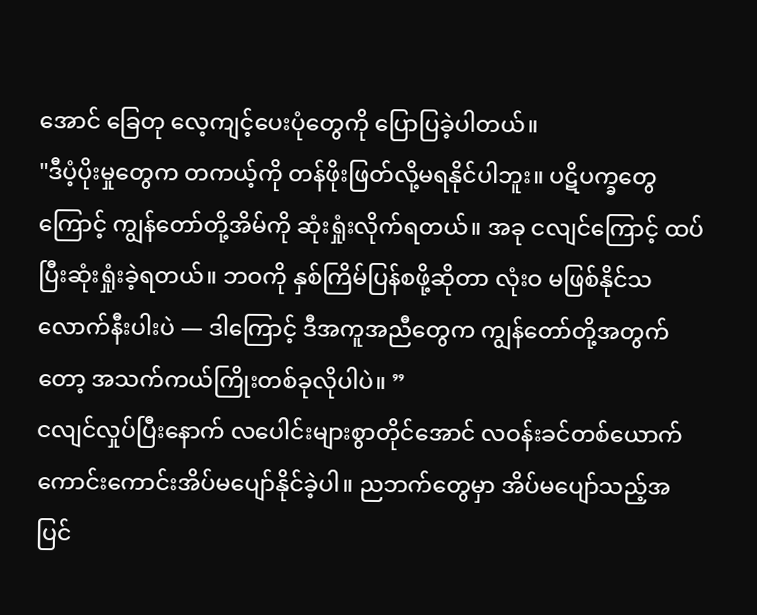အောင် ခြေတု လေ့ကျင့်ပေးပုံတွေကို ပြောပြခဲ့ပါတယ်။
"ဒီပံ့ပိုးမှုတွေက တကယ့်ကို တန်ဖိုးဖြတ်လို့မရနိုင်ပါဘူး။ ပဋိပက္ခတွေကြောင့် ကျွန်တော်တို့အိမ်ကို ဆုံးရှုံးလိုက်ရတယ်။ အခု ငလျင်ကြောင့် ထပ်ပြီးဆုံးရှုံးခဲ့ရတယ်။ ဘဝကို နှစ်ကြိမ်ပြန်စဖို့ဆိုတာ လုံးဝ မဖြစ်နိုင်သလောက်နီးပါးပဲ — ဒါကြောင့် ဒီအကူအညီတွေက ကျွန်တော်တို့အတွက်တော့ အသက်ကယ်ကြိုးတစ်ခုလိုပါပဲ။ ”
ငလျင်လှုပ်ပြီးနောက် လပေါင်းများစွာတိုင်အောင် လဝန်းခင်တစ်ယောက် ကောင်းကောင်းအိပ်မပျော်နိုင်ခဲ့ပါ။ ညဘက်တွေမှာ အိပ်မပျော်သည့်အပြင်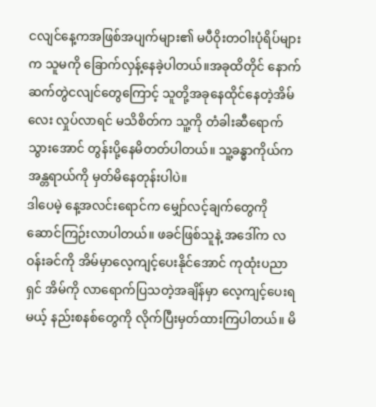ငလျင်နေ့ကအဖြစ်အပျက်များ၏ မပီဝိုးတဝါးပုံရိပ်များက သူမကို ခြောက်လှန့်နေခဲ့ပါတယ်။အခုထိတိုင် နောက်ဆက်တွဲငလျင်တွေကြောင့် သူတို့အခုနေထိုင်နေတဲ့အိမ်လေး လှုပ်လာရင် မသိစိတ်က သူ့ကို တံခါးဆီရောက်သွားအောင် တွန်းပို့နေမိတတ်ပါတယ်။ သူ့ခန္ဓာကိုယ်က အန္တရာယ်ကို မှတ်မိနေတုန်းပါပဲ။
ဒါပေမဲ့ နေ့အလင်းရောင်က မျှော်လင့်ချက်တွေကို ဆောင်ကြဉ်းလာပါတယ်။ ဖခင်ဖြစ်သူနဲ့ အဒေါ်က လဝန်းခင်ကို အိမ်မှာလေ့ကျင့်ပေးနိုင်အောင် ကုထုံးပညာရှင် အိမ်ကို လာရောက်ပြသတဲ့အချိန်မှာ လေ့ကျင့်ပေးရမယ့် နည်းစနစ်တွေကို လိုက်ပြီးမှတ်ထားကြပါတယ်။ မိ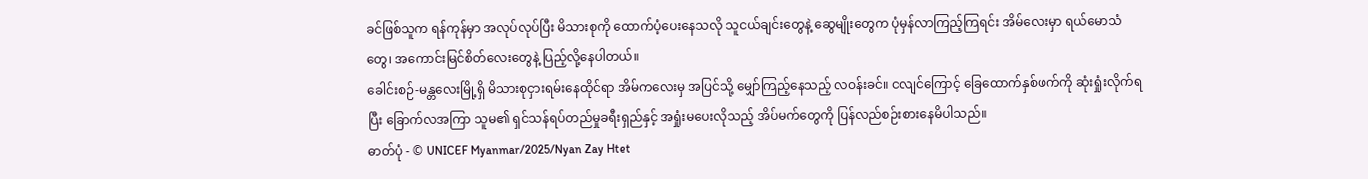ခင်ဖြစ်သူက ရန်ကုန်မှာ အလုပ်လုပ်ပြီး မိသားစုကို ထောက်ပံ့ပေးနေသလို သူငယ်ချင်းတွေနဲ့ ဆွေမျိုးတွေက ပုံမှန်လာကြည့်ကြရင်း အိမ်လေးမှာ ရယ်မောသံတွေ၊ အကောင်းမြင်စိတ်လေးတွေနဲ့ ပြည့်လို့နေပါတယ်။
ခေါင်းစဉ်-မန္တလေးမြို့ရှိ မိသားစုငှားရမ်းနေထိုင်ရာ အိမ်ကလေးမှ အပြင်သို့ မျှော်ကြည့်နေသည့် လဝန်းခင်။ ငလျင်ကြောင့် ခြေထောက်နှစ်ဖက်ကို ဆုံးရှုံးလိုက်ရပြီး ခြောက်လအကြာ သူမ၏ ရှင်သန်ရပ်တည်မှုခရီးရှည်နှင့် အရှုံးမပေးလိုသည့် အိပ်မက်တွေကို ပြန်လည်စဉ်းစားနေမိပါသည်။
ဓာတ်ပုံ - © UNICEF Myanmar/2025/Nyan Zay Htet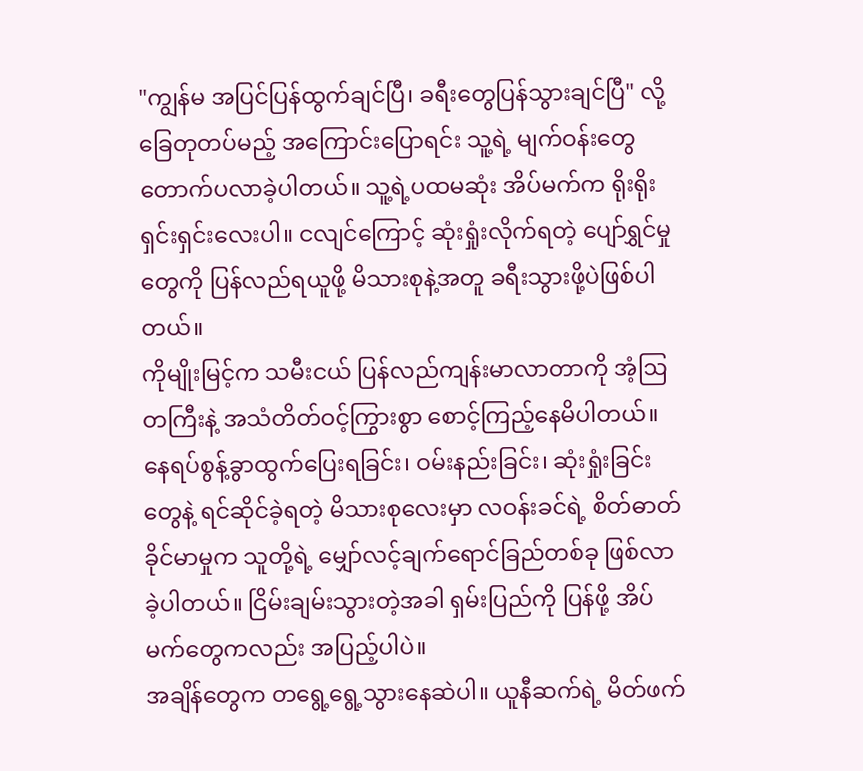"ကျွန်မ အပြင်ပြန်ထွက်ချင်ပြီ၊ ခရီးတွေပြန်သွားချင်ပြီ" လို့ ခြေတုတပ်မည့် အကြောင်းပြောရင်း သူ့ရဲ့ မျက်ဝန်းတွေတောက်ပလာခဲ့ပါတယ်။ သူ့ရဲ့ပထမဆုံး အိပ်မက်က ရိုးရိုးရှင်းရှင်းလေးပါ။ ငလျင်ကြောင့် ဆုံးရှုံးလိုက်ရတဲ့ ပျော်ရွှင်မှုတွေကို ပြန်လည်ရယူဖို့ မိသားစုနဲ့အတူ ခရီးသွားဖို့ပဲဖြစ်ပါတယ်။
ကိုမျိုးမြင့်က သမီးငယ် ပြန်လည်ကျန်းမာလာတာကို အံ့ဩတကြီးနဲ့ အသံတိတ်ဝင့်ကြွားစွာ စောင့်ကြည့်နေမိပါတယ်။ နေရပ်စွန့်ခွာထွက်ပြေးရခြင်း၊ ဝမ်းနည်းခြင်း၊ ဆုံးရှုံးခြင်းတွေနဲ့ ရင်ဆိုင်ခဲ့ရတဲ့ မိသားစုလေးမှာ လဝန်းခင်ရဲ့ စိတ်ဓာတ်ခိုင်မာမှုက သူတို့ရဲ့ မျှော်လင့်ချက်ရောင်ခြည်တစ်ခု ဖြစ်လာခဲ့ပါတယ်။ ငြိမ်းချမ်းသွားတဲ့အခါ ရှမ်းပြည်ကို ပြန်ဖို့ အိပ်မက်တွေကလည်း အပြည့်ပါပဲ။
အချိန်တွေက တရွေ့ရွေ့သွားနေဆဲပါ။ ယူနီဆက်ရဲ့ မိတ်ဖက်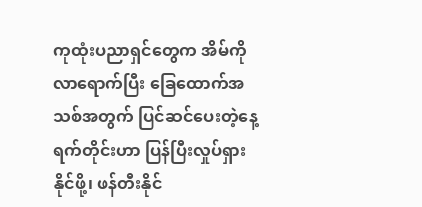ကုထုံးပညာရှင်တွေက အိမ်ကို လာရောက်ပြီး ခြေထောက်အသစ်အတွက် ပြင်ဆင်ပေးတဲ့နေ့ရက်တိုင်းဟာ ပြန်ပြီးလှုပ်ရှားနိုင်ဖို့၊ ဖန်တီးနိုင်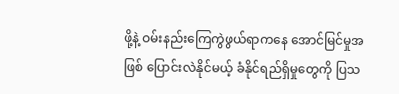ဖို့နဲ့ ဝမ်းနည်းကြေကွဲဖွယ်ရာကနေ အောင်မြင်မှုအဖြစ် ပြောင်းလဲနိုင်မယ့် ခံနိုင်ရည်ရှိမှုတွေကို ပြသ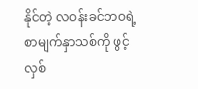နိုင်တဲ့ လဝန်းခင်ဘဝရဲ့ စာမျက်နှာသစ်ကို ဖွင့်လှစ်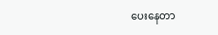ပေးနေတာ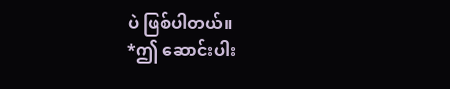ပဲ ဖြစ်ပါတယ်။
*ဤ ဆောင်းပါး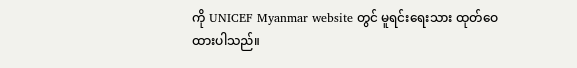ကို UNICEF Myanmar website တွင် မူရင်းရေးသား ထုတ်ဝေထားပါသည်။